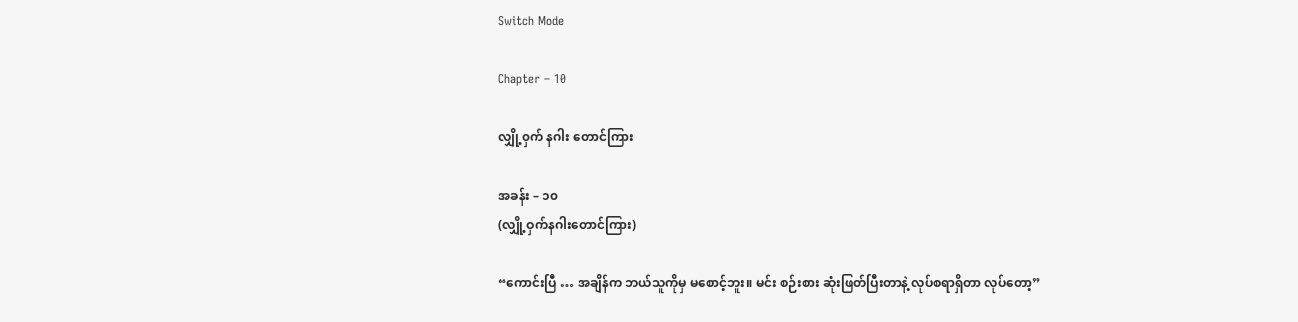Switch Mode

Chapter – 10

လျှို့၀ှက် နဂါး တောင်ကြား

အခန်း – ၁၀
(လျှို့ဝှက်နဂါးတောင်ကြား)

“ကောင်းပြီ … အချိန်က ဘယ်သူကိုမှ မစောင့်ဘူး။ မင်း စဉ်းစား ဆုံးဖြတ်ပြီးတာနဲ့ လုပ်စရာရှိတာ လုပ်တော့”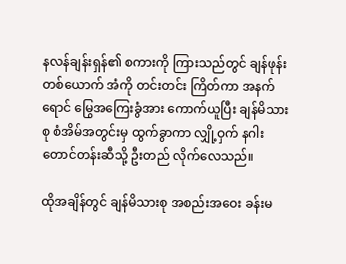နလန်ချန်းရှန်၏ စကားကို ကြားသည်တွင် ချန်ဖုန်းတစ်ယောက် အံကို တင်းတင်း ကြိတ်ကာ အနက်ရောင် မြွေအကြေးခွံအား ကောက်ယူပြီး ချန်မိသားစု စံအိမ်အတွင်းမှ ထွက်ခွာကာ လျှို့ဝှက် နဂါးတောင်တန်းဆီသို့ ဦးတည် လိုက်လေသည်။

ထိုအချိန်တွင် ချန်မိသားစု အစည်းအဝေး ခန်းမ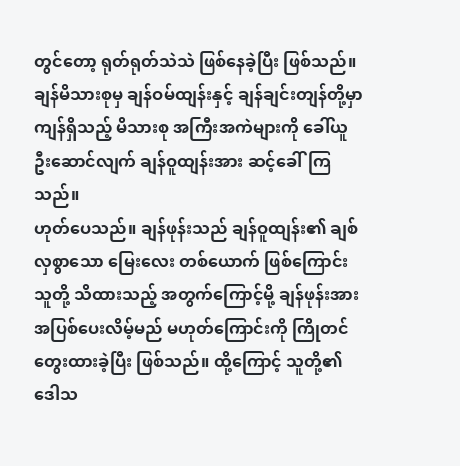တွင်တော့ ရုတ်ရုတ်သဲသဲ ဖြစ်နေခဲ့ပြီး ဖြစ်သည်။ ချန်မိသားစုမှ ချန်ဝမ်ထျန်းနှင့် ချန်ချင်းတျန်တို့မှာ ကျန်ရှိသည့် မိသားစု အကြီးအကဲများကို ခေါ်ယူဦးဆောင်လျက် ချန်ဝူထျန်းအား ဆင့်ခေါ်ကြသည်။
ဟုတ်ပေသည်။ ချန်ဖုန်းသည် ချန်ဝူထျန်း၏ ချစ်လှစွာသော မြေးလေး တစ်ယောက် ဖြစ်ကြောင်း သူတို့ သိထားသည့် အတွက်ကြောင့်မို့ ချန်ဖုန်းအား အပြစ်ပေးလိမ့်မည် မဟုတ်ကြောင်းကို ကြိုတင် တွေးထားခဲ့ပြီး ဖြစ်သည်။ ထို့ကြောင့် သူတို့၏ ဒေါသ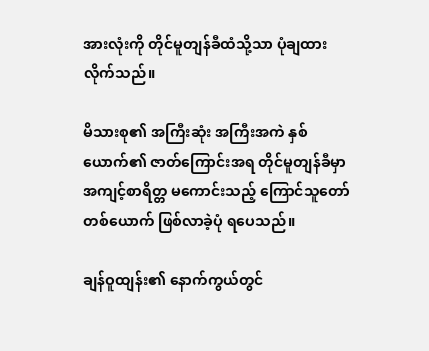အားလုံးကို တိုင်မူတျန်ခီထံသို့သာ ပုံချထားလိုက်သည်။

မိသားစု၏ အကြီးဆုံး အကြီးအကဲ နှစ်ယောက်၏ ဇာတ်ကြောင်းအရ တိုင်မူတျန်ခီမှာ အကျင့်စာရိတ္တ မကောင်းသည့် ကြောင်သူတော် တစ်ယောက် ဖြစ်လာခဲ့ပုံ ရပေသည်။

ချန်ဝူထျန်း၏ နောက်ကွယ်တွင်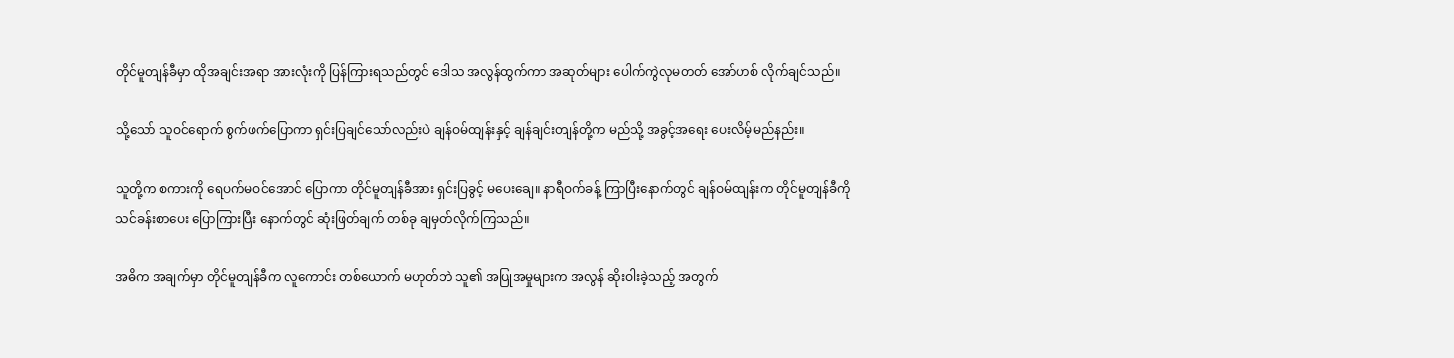တိုင်မူတျန်ခီမှာ ထိုအချင်းအရာ အားလုံးကို ပြန်ကြားရသည်တွင် ဒေါသ အလွန်ထွက်ကာ အဆုတ်များ ပေါက်ကွဲလုမတတ် အော်ဟစ် လိုက်ချင်သည်။

သို့သော် သူဝင်ရောက် စွက်ဖက်ပြောကာ ရှင်းပြချင်သော်လည်းပဲ ချန်ဝမ်ထျန်းနှင့် ချန်ချင်းတျန်တို့က မည်သို့ အခွင့်အရေး ပေးလိမ့်မည်နည်း။

သူတို့က စကားကို ရေပက်မဝင်အောင် ပြောကာ တိုင်မူတျန်ခီအား ရှင်းပြခွင့် မပေးချေ။ နာရီဝက်ခန့် ကြာပြီးနောက်တွင် ချန်ဝမ်ထျန်းက တိုင်မူတျန်ခီကို သင်ခန်းစာပေး ပြောကြားပြီး နောက်တွင် ဆုံးဖြတ်ချက် တစ်ခု ချမှတ်လိုက်ကြသည်။

အဓိက အချက်မှာ တိုင်မူတျန်ခီက လူကောင်း တစ်ယောက် မဟုတ်ဘဲ သူ၏ အပြုအမှုများက အလွန် ဆိုးဝါးခဲ့သည့် အတွက်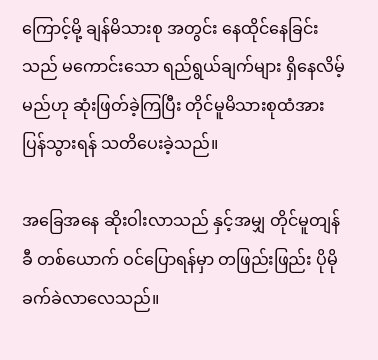ကြောင့်မို့ ချန်မိသားစု အတွင်း နေထိုင်နေခြင်းသည် မကောင်းသော ရည်ရွယ်ချက်များ ရှိနေလိမ့်မည်ဟု ဆုံးဖြတ်ခဲ့ကြပြီး တိုင်မူမိသားစုထံအား ပြန်သွားရန် သတိပေးခဲ့သည်။

အခြေအနေ ဆိုးဝါးလာသည် နှင့်အမျှ တိုင်မူတျန်ခီ တစ်ယောက် ဝင်ပြောရန်မှာ တဖြည်းဖြည်း ပိုမို ခက်ခဲလာလေသည်။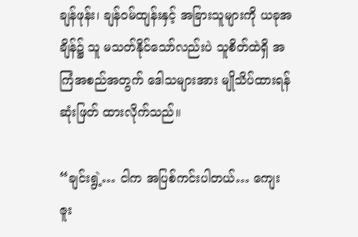ချန်ဖုန်း၊ ချန်ဝမ်ထျန်းနှင့် အခြားသူများကို ယခုအချိန်၌ သူ မသတ်နိုင်သော်လည်းပဲ သူစိတ်ထဲရှိ အကြံအစည်အတွက် ဒေါသများအား မျိုသိပ်ထားရန် ဆုံးဖြတ် ထားလိုက်သည်။

“ချင်းရွဲ့… ငါက အပြစ်ကင်းပါတယ်… ကျေးဇူး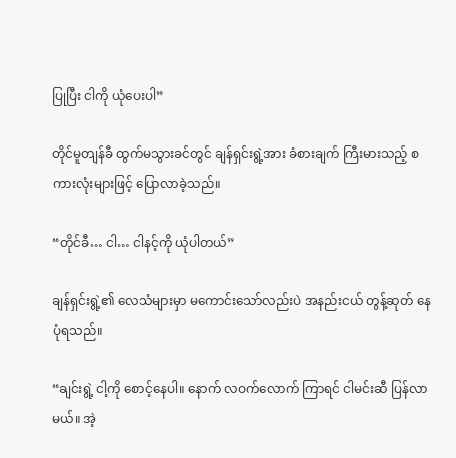ပြုပြီး ငါကို ယုံပေးပါ”

တိုင်မူတျန်ခီ ထွက်မသွားခင်တွင် ချန်ရှင်းရွဲ့အား ခံစားချက် ကြီးမားသည့် စကားလုံးများဖြင့် ပြောလာခဲ့သည်။

“တိုင်ခီ… ငါ… ငါနင့်ကို ယုံပါတယ်”

ချန်ရှင်းရွဲ့၏ လေသံများမှာ မကောင်းသော်လည်းပဲ အနည်းငယ် တွန့်ဆုတ် နေပုံရသည်။

“ချင်းရွဲ့ ငါ့ကို စောင့်နေပါ။ နောက် လဝက်လောက် ကြာရင် ငါမင်းဆီ ပြန်လာမယ်။ အဲ့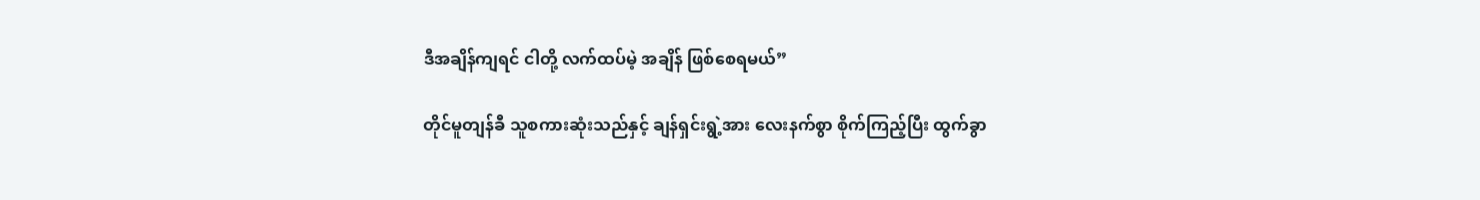ဒီအချိန်ကျရင် ငါတို့ လက်ထပ်မဲ့ အချိန် ဖြစ်စေရမယ်”

တိုင်မူတျန်ခီ သူစကားဆုံးသည်နှင့် ချန်ရှင်းရွဲ့အား လေးနက်စွာ စိုက်ကြည့်ပြီး ထွက်ခွာ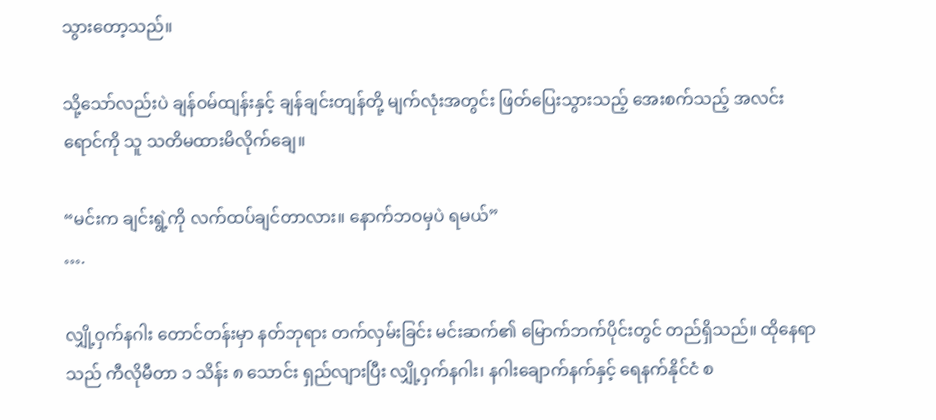သွားတော့သည်။

သို့သော်လည်းပဲ ချန်ဝမ်ထျန်းနှင့် ချန်ချင်းတျန်တို့ မျက်လုံးအတွင်း ဖြတ်ပြေးသွားသည့် အေးစက်သည့် အလင်းရောင်ကို သူ သတိမထားမိလိုက်ချေ။

“မင်းက ချင်းရွဲ့ကို လက်ထပ်ချင်တာလား။ နောက်ဘဝမှပဲ ရမယ်”
….

လျှို့ဝှက်နဂါး တောင်တန်းမှာ နတ်ဘုရား တက်လှမ်းခြင်း မင်းဆက်၏ မြောက်ဘက်ပိုင်းတွင် တည်ရှိသည်။ ထိုနေရာသည် ကီလိုမီတာ ၁ သိန်း ၈ သောင်း ရှည်လျားပြီး လျှို့ဝှက်နဂါး၊ နဂါးချောက်နက်နှင့် ရေနက်နိုင်ငံ စ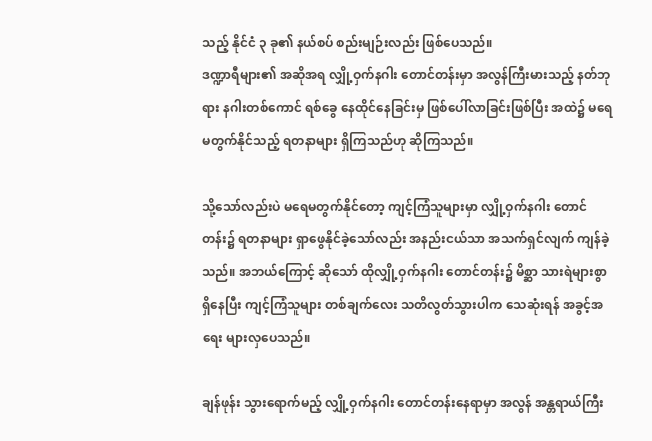သည့် နိုင်ငံ ၃ ခု၏ နယ်စပ် စည်းမျဉ်းလည်း ဖြစ်ပေသည်။
ဒဏ္ဍာရီများ၏ အဆိုအရ လျှို့ဝှက်နဂါး တောင်တန်းမှာ အလွန်ကြီးမားသည့် နတ်ဘုရား နဂါးတစ်ကောင် ရစ်ခွေ နေထိုင်နေခြင်းမှ ဖြစ်ပေါ်လာခြင်းဖြစ်ပြီး အထဲ၌ မရေမတွက်နိုင်သည့် ရတနာများ ရှိကြသည်ဟု ဆိုကြသည်။

သို့သော်လည်းပဲ မရေမတွက်နိုင်တော့ ကျင့်ကြံသူများမှာ လျှို့ဝှက်နဂါး တောင်တန်း၌ ရတနာများ ရှာဖွေနိုင်ခဲ့သော်လည်း အနည်းငယ်သာ အသက်ရှင်လျက် ကျန်ခဲ့သည်။ အဘယ်ကြောင့် ဆိုသော် ထိုလျှို့ဝှက်နဂါး တောင်တန်း၌ မိစ္ဆာ သားရဲများစွာ ရှိနေပြီး ကျင့်ကြံသူများ တစ်ချက်လေး သတိလွတ်သွားပါက သေဆုံးရန် အခွင့်အရေး များလှပေသည်။

ချန်ဖုန်း သွားရောက်မည့် လျှို့ဝှက်နဂါး တောင်တန်းနေရာမှာ အလွန် အန္တရာယ်ကြီး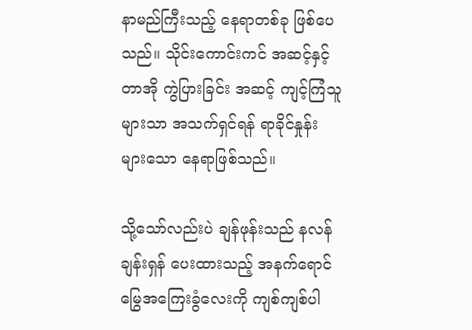နာမည်ကြီးသည့် နေရာတစ်ခု ဖြစ်ပေသည်။ သိုင်းကောင်းကင် အဆင့်နှင့် တာအို ကွဲပြားခြင်း အဆင့် ကျင့်ကြံသူများသာ အသက်ရှင်ရန် ရာခိုင်နှုန်း များသော နေရာဖြစ်သည်။

သို့သော်လည်းပဲ ချန်ဖုန်းသည် နလန်ချန်းရှန် ပေးထားသည့် အနက်ရောင် မြွေအကြေးခွံလေးကို ကျစ်ကျစ်ပါ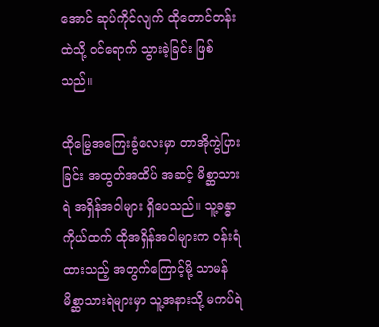အောင် ဆုပ်ကိုင်လျက် ထိုတောင်တန်းထဲသို့ ဝင်ရောက် သွားခဲ့ခြင်း ဖြစ်သည်။

ထိုမြွေအကြေးခွံလေးမှာ တာအိုကွဲပြားခြင်း အထွတ်အထိပ် အဆင့် မိစ္ဆာသားရဲ အရှိန်အဝါများ ရှိပေသည်။ သူ့ခန္ဓာကိုယ်ထက် ထိုအရှိန်အဝါများက ဝန်းရံထားသည့် အတွက်ကြောင့်မို့ သာမန် မိစ္ဆာသားရဲများမှာ သူ့အနားသို့ မကပ်ရဲ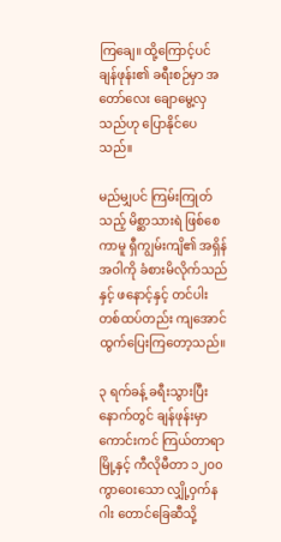ကြချေ။ ထို့ကြောင့်ပင် ချန်ဖုန်း၏ ခရီးစဉ်မှာ အတော်လေး ချောမွေ့လှသည်ဟု ပြောနိုင်ပေသည်။

မည်မျှပင် ကြမ်းကြုတ်သည့် မိစ္ဆာသားရဲ ဖြစ်စေကာမူ ရှီကျွမ်းကျိ၏ အရှိန်အဝါကို ခံစားမိလိုက်သည်နှင့် ဖနောင့်နှင့် တင်ပါး တစ်ထပ်တည်း ကျအောင် ထွက်ပြေးကြတော့သည်။

၃ ရက်ခန့် ခရီးသွားပြီးနောက်တွင် ချန်ဖုန်းမှာ ကောင်းကင် ကြယ်တာရာမြို့နှင့် ကီလိုမီတာ ၁၂၀၀ ကွာဝေးသော လျှို့ဝှက်နဂါး တောင်ခြေဆီသို့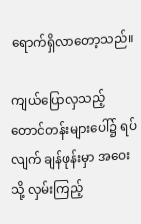ရောက်ရှိလာတော့သည်။

ကျယ်ပြောလှသည့် တောင်တန်းများပေါ်၌ ရပ်လျက် ချန်ဖုန်းမှာ အဝေးသို့ လှမ်းကြည့်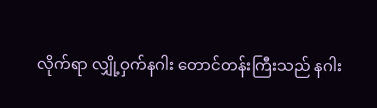လိုက်ရာ လျှို့ဝှက်နဂါး တောင်တန်းကြီးသည် နဂါး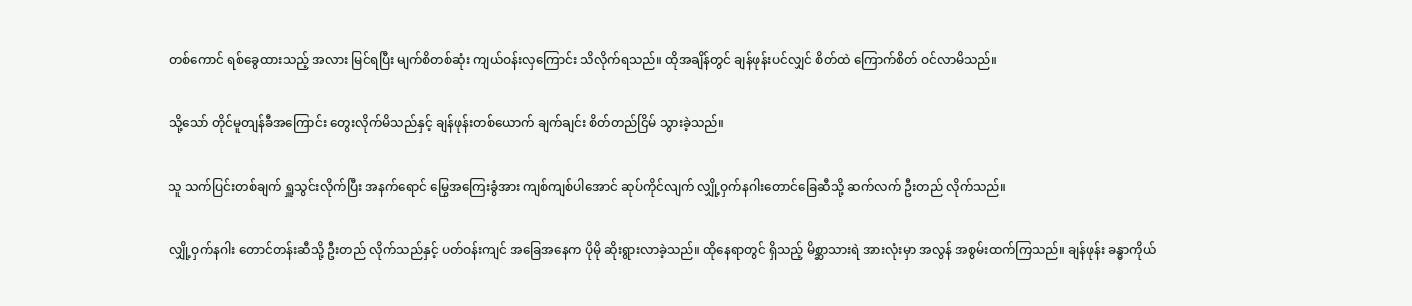တစ်ကောင် ရစ်ခွေထားသည့် အလား မြင်ရပြီး မျက်စိတစ်ဆုံး ကျယ်ဝန်းလှကြောင်း သိလိုက်ရသည်။ ထိုအချိန်တွင် ချန်ဖုန်းပင်လျှင် စိတ်ထဲ ကြောက်စိတ် ဝင်လာမိသည်။

သို့သော် တိုင်မူတျန်ခီအကြောင်း တွေးလိုက်မိသည်နှင့် ချန်ဖုန်းတစ်ယောက် ချက်ချင်း စိတ်တည်ငြိမ် သွားခဲ့သည်။

သူ သက်ပြင်းတစ်ချက် ရှူသွင်းလိုက်ပြီး အနက်ရောင် မြွေအကြေးခွံအား ကျစ်ကျစ်ပါအောင် ဆုပ်ကိုင်လျက် လျှို့ဝှက်နဂါးတောင်ခြေဆီသို့ ဆက်လက် ဦးတည် လိုက်သည်။

လျှို့ဝှက်နဂါး တောင်တန်းဆီသို့ ဦးတည် လိုက်သည်နှင့် ပတ်ဝန်းကျင် အခြေအနေက ပိုမို ဆိုးရွားလာခဲ့သည်။ ထိုနေရာတွင် ရှိသည့် မိစ္ဆာသားရဲ အားလုံးမှာ အလွန် အစွမ်းထက်ကြသည်။ ချန်ဖုန်း ခန္ဓာကိုယ်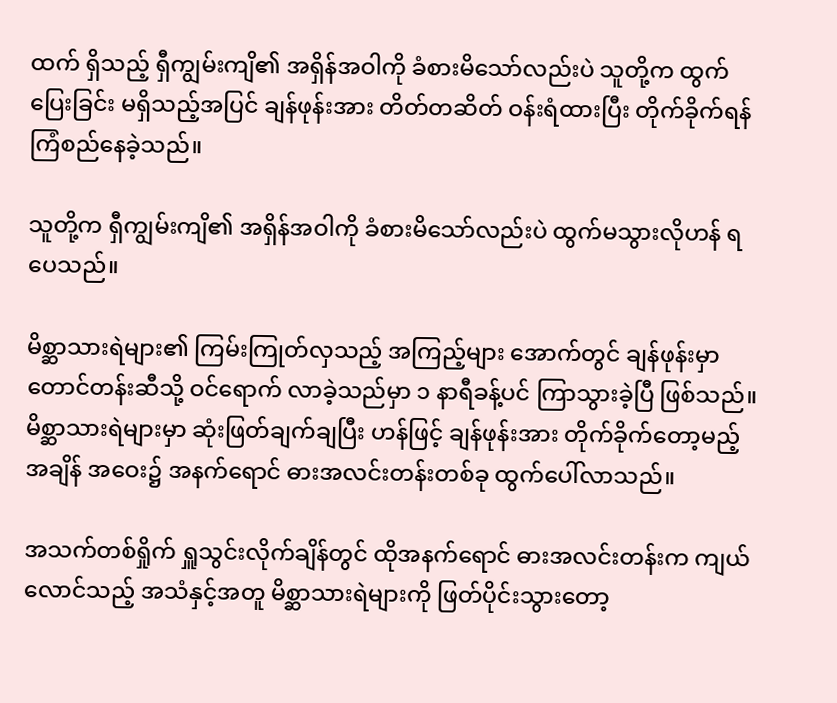ထက် ရှိသည့် ရှီကျွမ်းကျိ၏ အရှိန်အဝါကို ခံစားမိသော်လည်းပဲ သူတို့က ထွက်ပြေးခြင်း မရှိသည့်အပြင် ချန်ဖုန်းအား တိတ်တဆိတ် ဝန်းရံထားပြီး တိုက်ခိုက်ရန် ကြံစည်နေခဲ့သည်။

သူတို့က ရှီကျွမ်းကျိ၏ အရှိန်အဝါကို ခံစားမိသော်လည်းပဲ ထွက်မသွားလိုဟန် ရပေသည်။

မိစ္ဆာသားရဲများ၏ ကြမ်းကြုတ်လှသည့် အကြည့်များ အောက်တွင် ချန်ဖုန်းမှာ တောင်တန်းဆီသို့ ဝင်ရောက် လာခဲ့သည်မှာ ၁ နာရီခန့်ပင် ကြာသွားခဲ့ပြီ ဖြစ်သည်။ မိစ္ဆာသားရဲများမှာ ဆုံးဖြတ်ချက်ချပြီး ဟန်ဖြင့် ချန်ဖုန်းအား တိုက်ခိုက်တော့မည့် အချိန် အဝေး၌ အနက်ရောင် ဓားအလင်းတန်းတစ်ခု ထွက်ပေါ်လာသည်။

အသက်တစ်ရှိုက် ရှူသွင်းလိုက်ချိန်တွင် ထိုအနက်ရောင် ဓားအလင်းတန်းက ကျယ်လောင်သည့် အသံနှင့်အတူ မိစ္ဆာသားရဲများကို ဖြတ်ပိုင်းသွားတော့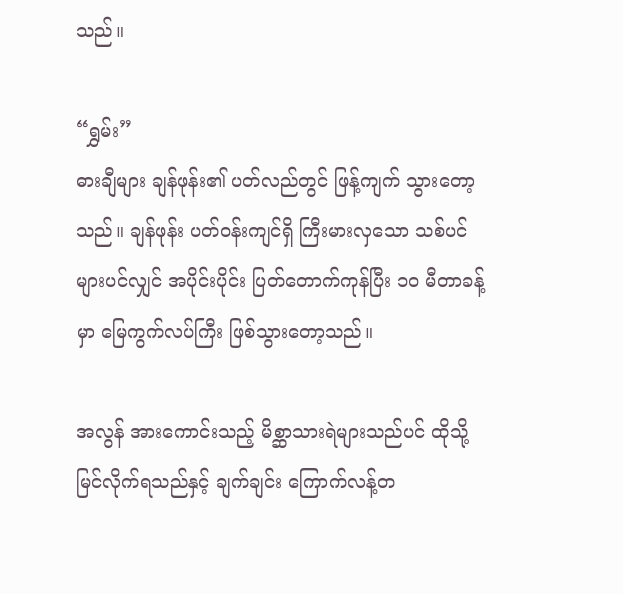သည်။

“ရွှမ်း”
ဓားချီများ ချန်ဖုန်း၏ ပတ်လည်တွင် ဖြန့်ကျက် သွားတော့သည်။ ချန်ဖုန်း ပတ်ဝန်းကျင်ရှိ ကြီးမားလှသော သစ်ပင်များပင်လျှင် အပိုင်းပိုင်း ပြတ်တောက်ကုန်ပြီး ၁၀ မီတာခန့်မှာ မြေကွက်လပ်ကြီး ဖြစ်သွားတော့သည်။

အလွန် အားကောင်းသည့် မိစ္ဆာသားရဲများသည်ပင် ထိုသို့ မြင်လိုက်ရသည်နှင့် ချက်ချင်း ကြောက်လန့်တ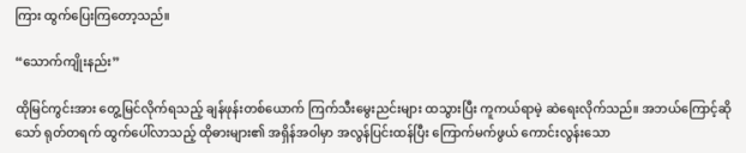ကြား ထွက်ပြေးကြတော့သည်။

“သောက်ကျိုးနည်း”

ထိုမြင်ကွင်းအား တွေ့မြင်လိုက်ရသည့် ချန်ဖုန်းတစ်ယောက် ကြက်သီးမွေးညင်းများ ထသွားပြီး ကူကယ်ရာမဲ့ ဆဲရေးလိုက်သည်။ အဘယ်ကြောင့်ဆိုသော် ရုတ်တရက် ထွက်ပေါ်လာသည့် ထိုဓားများ၏ အရှိန်အဝါမှာ အလွန်ပြင်းထန်ပြီး ကြောက်မက်ဖွယ် ကောင်းလွန်းသော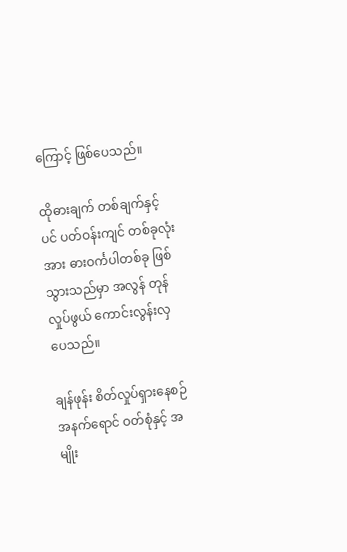ကြောင့် ဖြစ်ပေသည်။

ထိုဓားချက် တစ်ချက်နှင့်ပင် ပတ်ဝန်းကျင် တစ်ခုလုံးအား ဓားဝင်္ကပါတစ်ခု ဖြစ်သွားသည်မှာ အလွန် တုန်လှုပ်ဖွယ် ကောင်းလွန်းလှပေသည်။

ချန်ဖုန်း စိတ်လှုပ်ရှားနေစဉ် အနက်ရောင် ဝတ်စုံနှင့် အမျိုး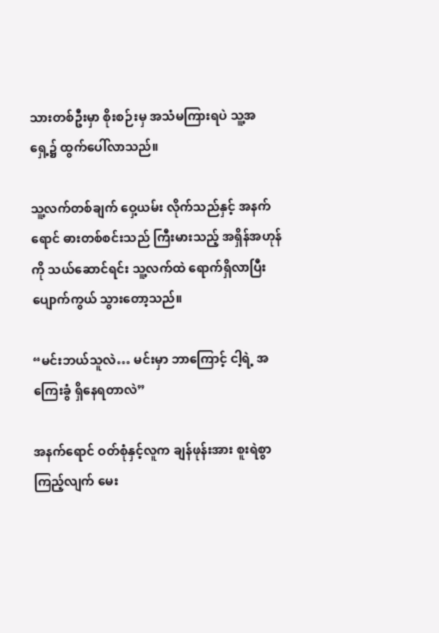သားတစ်ဦးမှာ စိုးစဉ်းမှ အသံမကြားရပဲ သူ့အရှေ့၌ ထွက်ပေါ်လာသည်။

သူ့လက်တစ်ချက် ဝှေ့ယမ်း လိုက်သည်နှင့် အနက်ရောင် ဓားတစ်စင်းသည် ကြီးမားသည့် အရှိန်အဟုန်ကို သယ်ဆောင်ရင်း သူ့လက်ထဲ ရောက်ရှိလာပြီး ပျောက်ကွယ် သွားတော့သည်။

“မင်းဘယ်သူလဲ… မင်းမှာ ဘာကြောင့် ငါ့ရဲ့ အကြေးခွံ ရှိနေရတာလဲ”

အနက်ရောင် ဝတ်စုံနှင့်လူက ချန်ဖုန်းအား စူးရဲစွာ ကြည့်လျက် မေး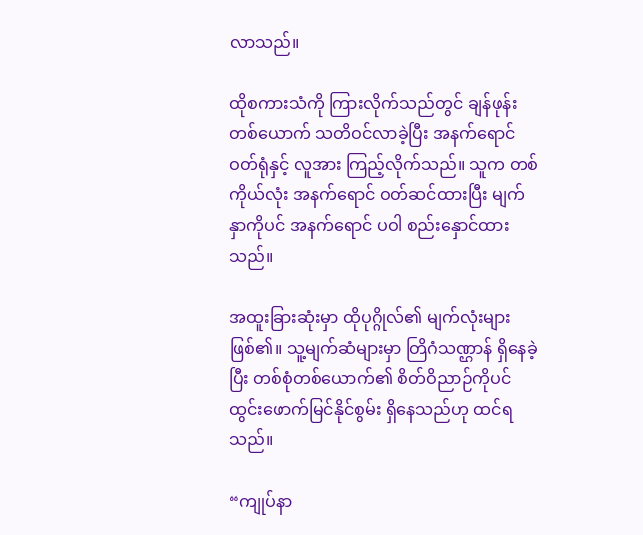လာသည်။

ထိုစကားသံကို ကြားလိုက်သည်တွင် ချန်ဖုန်းတစ်ယောက် သတိဝင်လာခဲ့ပြီး အနက်ရောင် ဝတ်ရုံနှင့် လူအား ကြည့်လိုက်သည်။ သူက တစ်ကိုယ်လုံး အနက်ရောင် ဝတ်ဆင်ထားပြီး မျက်နှာကိုပင် အနက်ရောင် ပဝါ စည်းနှောင်ထားသည်။

အထူးခြားဆုံးမှာ ထိုပုဂ္ဂိုလ်၏ မျက်လုံးများ ဖြစ်၏။ သူ့မျက်ဆံများမှာ တြိဂံသဏ္ဌာန် ရှိနေခဲ့ပြီး တစ်စုံတစ်ယောက်၏ စိတ်ဝိညာဉ်ကိုပင် ထွင်းဖောက်မြင်နိုင်စွမ်း ရှိနေသည်ဟု ထင်ရသည်။

“ကျုပ်နာ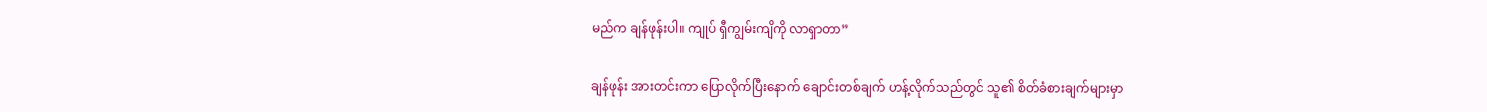မည်က ချန်ဖုန်းပါ။ ကျုပ် ရှီကျွမ်းကျိကို လာရှာတာ”

ချန်ဖုန်း အားတင်းကာ ပြောလိုက်ပြီးနောက် ချောင်းတစ်ချက် ဟန့်လိုက်သည်တွင် သူ၏ စိတ်ခံစားချက်များမှာ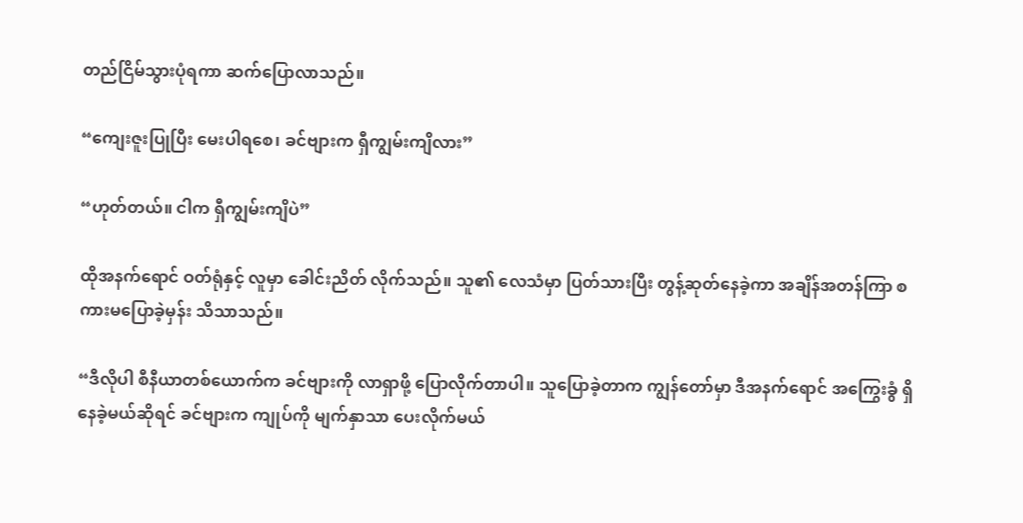တည်ငြိမ်သွားပုံရကာ ဆက်ပြောလာသည်။

“ကျေးဇူးပြုပြီး မေးပါရစေ၊ ခင်ဗျားက ရှီကျွမ်းကျိလား”

“ဟုတ်တယ်။ ငါက ရှီကျွမ်းကျိပဲ”

ထိုအနက်ရောင် ဝတ်ရုံနှင့် လူမှာ ခေါင်းညိတ် လိုက်သည်။ သူ၏ လေသံမှာ ပြတ်သားပြီး တွန့်ဆုတ်နေခဲ့ကာ အချိန်အတန်ကြာ စကားမပြောခဲ့မှန်း သိသာသည်။

“ဒီလိုပါ စီနီယာတစ်ယောက်က ခင်ဗျားကို လာရှာဖို့ ပြောလိုက်တာပါ။ သူပြောခဲ့တာက ကျွန်တော်မှာ ဒီအနက်ရောင် အကြွေးခွံ ရှိနေခဲ့မယ်ဆိုရင် ခင်ဗျားက ကျုပ်ကို မျက်နှာသာ ပေးလိုက်မယ်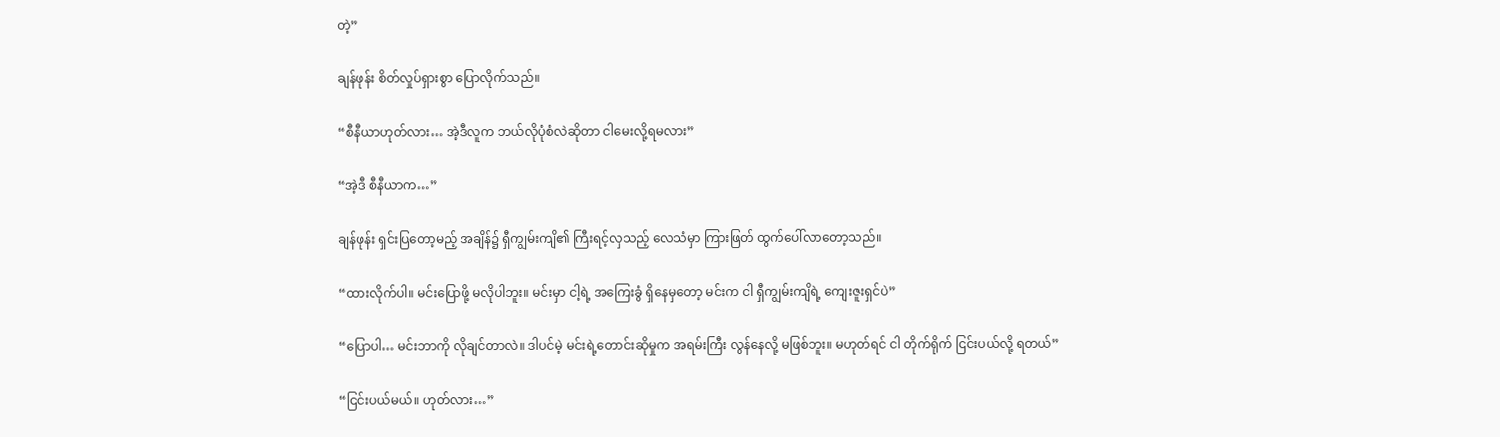တဲ့”

ချန်ဖုန်း စိတ်လှုပ်ရှားစွာ ပြောလိုက်သည်။

“စီနီယာဟုတ်လား… အဲ့ဒီလူက ဘယ်လိုပုံစံလဲဆိုတာ ငါမေးလို့ရမလား”

“အဲ့ဒီ စီနီယာက…”

ချန်ဖုန်း ရှင်းပြတော့မည့် အချိန်၌ ရှီကျွမ်းကျိ၏ ကြီးရင့်လှသည့် လေသံမှာ ကြားဖြတ် ထွက်ပေါ်လာတော့သည်။

“ထားလိုက်ပါ။ မင်းပြောဖို့ မလိုပါဘူး။ မင်းမှာ ငါ့ရဲ့ အကြေးခွံ ရှိနေမှတော့ မင်းက ငါ ရှီကျွမ်းကျိရဲ့ ကျေးဇူးရှင်ပဲ”

“ပြောပါ… မင်းဘာကို လိုချင်တာလဲ။ ဒါပင်မဲ့ မင်းရဲ့တောင်းဆိုမှုက အရမ်းကြီး လွန်နေလို့ မဖြစ်ဘူး။ မဟုတ်ရင် ငါ တိုက်ရိုက် ငြင်းပယ်လို့ ရတယ်”

“ငြင်းပယ်မယ်။ ဟုတ်လား…”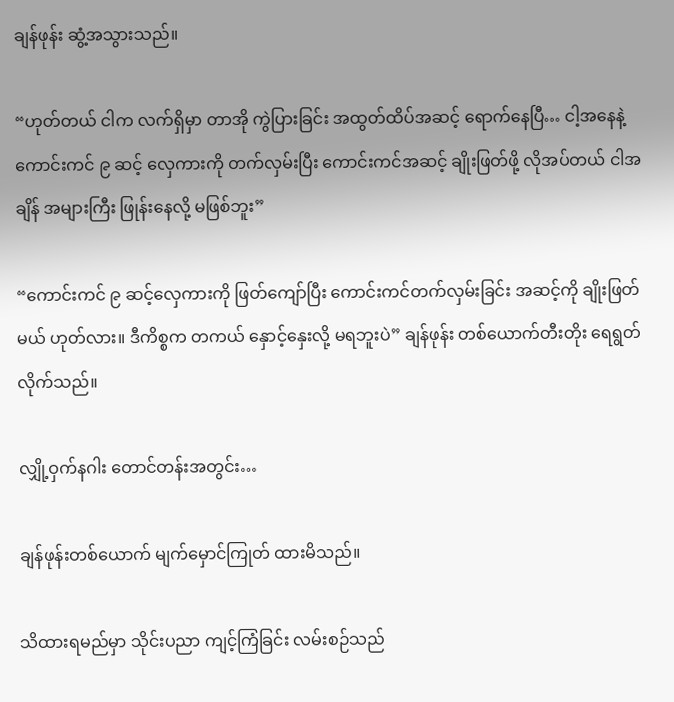ချန်ဖုန်း ဆွံ့အသွားသည်။

“ဟုတ်တယ် ငါက လက်ရှိမှာ တာအို ကွဲပြားခြင်း အထွတ်ထိပ်အဆင့် ရောက်နေပြီ… ငါ့အနေနဲ့ ကောင်းကင် ၉ ဆင့် လှေကားကို တက်လှမ်းပြီး ကောင်းကင်အဆင့် ချိုးဖြတ်ဖို့ လိုအပ်တယ် ငါအချိန် အများကြီး ဖြုန်းနေလို့ မဖြစ်ဘူး”

“ကောင်းကင် ၉ ဆင့်လှေကားကို ဖြတ်ကျော်ပြီး ကောင်းကင်တက်လှမ်းခြင်း အဆင့်ကို ချိုးဖြတ်မယ် ဟုတ်လား။ ဒီကိစ္စက တကယ် နှောင့်နှေးလို့ မရဘူးပဲ” ချန်ဖုန်း တစ်ယောက်တီးတိုး ရေရွတ်လိုက်သည်။

လျှို့ဝှက်နဂါး တောင်တန်းအတွင်း…

ချန်ဖုန်းတစ်ယောက် မျက်မှောင်ကြုတ် ထားမိသည်။

သိထားရမည်မှာ သိုင်းပညာ ကျင့်ကြံခြင်း လမ်းစဉ်သည်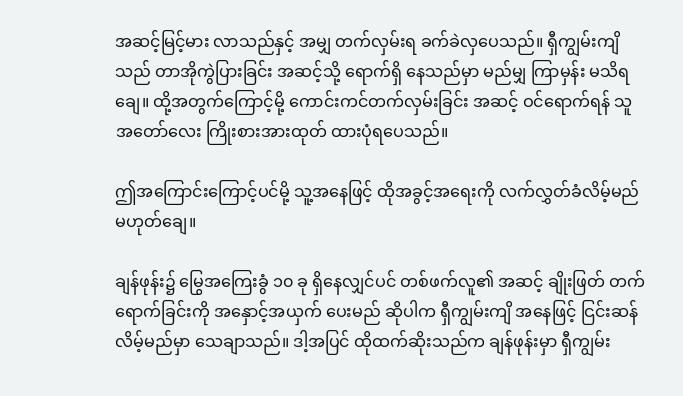အဆင့်မြင့်မား လာသည်နှင့် အမျှ တက်လှမ်းရ ခက်ခဲလှပေသည်။ ရှီကျွမ်းကျိသည် တာအိုကွဲပြားခြင်း အဆင့်သို့ ရောက်ရှိ နေသည်မှာ မည်မျှ ကြာမှန်း မသိရချေ။ ထို့အတွက်ကြောင့်မို့ ကောင်းကင်တက်လှမ်းခြင်း အဆင့် ဝင်ရောက်ရန် သူ အတော်လေး ကြိုးစားအားထုတ် ထားပုံရပေသည်။

ဤအကြောင်းကြောင့်ပင်မို့ သူ့အနေဖြင့် ထိုအခွင့်အရေးကို လက်လွှတ်ခံလိမ့်မည် မဟုတ်ချေ။

ချန်ဖုန်း၌ မြွေအကြေးခွံ ၁၀ ခု ရှိနေလျှင်ပင် တစ်ဖက်လူ၏ အဆင့် ချိုးဖြတ် တက်ရောက်ခြင်းကို အနှောင့်အယှက် ပေးမည် ဆိုပါက ရှီကျွမ်းကျိ အနေဖြင့် ငြင်းဆန်လိမ့်မည်မှာ သေချာသည်။ ဒါ့အပြင် ထိုထက်ဆိုးသည်က ချန်ဖုန်းမှာ ရှီကျွမ်း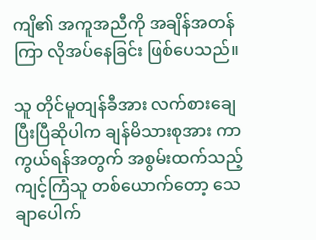ကျိ၏ အကူအညီကို အချိန်အတန်ကြာ လိုအပ်နေခြင်း ဖြစ်ပေသည်။

သူ တိုင်မူတျန်ခီအား လက်စားချေ ပြီးပြီဆိုပါက ချန်မိသားစုအား ကာကွယ်ရန်အတွက် အစွမ်းထက်သည့် ကျင့်ကြံသူ တစ်ယောက်တော့ သေချာပေါက်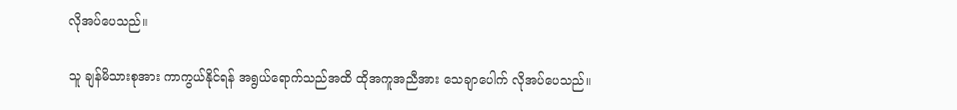လိုအပ်ပေသည်။

သူ ချန်မိသားစုအား ကာကွယ်နိုင်ရန် အရွယ်ရောက်သည်အထိ ထိုအကူအညီအား သေချာပေါက် လိုအပ်ပေသည်။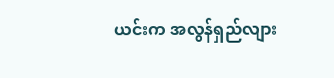ယင်းက အလွန်ရှည်လျား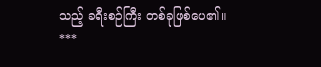သည့် ခရီးစဉ်ကြီး တစ်ခုဖြစ်ပေ၏။
***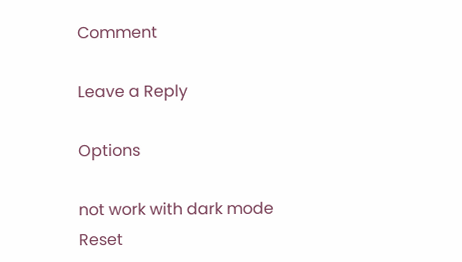Comment

Leave a Reply

Options

not work with dark mode
Reset